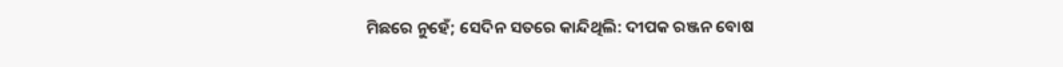ମିଛରେ ନୁହେଁ; ସେଦିନ ସତରେ କାନ୍ଦିଥିଲି: ଦୀପକ ରଞ୍ଜନ ବୋଷ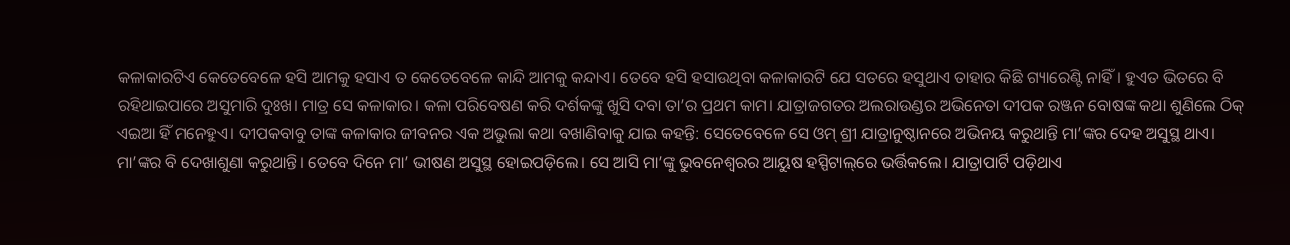କଳାକାରଟିଏ କେତେବେଳେ ହସି ଆମକୁ ହସାଏ ତ କେତେବେଳେ କାନ୍ଦି ଆମକୁ କନ୍ଦାଏ। ତେବେ ହସି ହସାଉଥିବା କଳାକାରଟି ଯେ ସତରେ ହସୁଥାଏ ତାହାର କିଛି ଗ୍ୟାରେଣ୍ଟି ନାହିଁ। ହୁଏତ ଭିତରେ ବି ରହିଥାଇପାରେ ଅସୁମାରି ଦୁଃଖ। ମାତ୍ର ସେ କଳାକାର। କଳା ପରିବେଷଣ କରି ଦର୍ଶକଙ୍କୁ ଖୁସି ଦବା ତା’ର ପ୍ରଥମ କାମ। ଯାତ୍ରାଜଗତର ଅଲରାଉଣ୍ଡର ଅଭିନେତା ଦୀପକ ରଞ୍ଜନ ବୋଷଙ୍କ କଥା ଶୁଣିଲେ ଠିକ୍‌ ଏଇଆ ହିଁ ମନେହୁଏ। ଦୀପକବାବୁ ତାଙ୍କ କଳାକାର ଜୀବନର ଏକ ଅଭୁଲା କଥା ବଖାଣିବାକୁ ଯାଇ କହନ୍ତି: ସେତେବେଳେ ସେ ଓମ୍‌ ଶ୍ରୀ ଯାତ୍ରାନୁଷ୍ଠାନରେ ଅଭିନୟ କରୁଥାନ୍ତି ମା’ଙ୍କର ଦେହ ଅସୁସ୍ଥ ଥାଏ। ମା’ଙ୍କର ବି ଦେଖାଶୁଣା କରୁଥାନ୍ତି। ତେବେ ଦିନେ ମା’ ଭୀଷଣ ଅସୁସ୍ଥ ହୋଇପଡ଼ିଲେ। ସେ ଆସି ମା’ଙ୍କୁ ଭୁବନେଶ୍ୱରର ଆୟୁଷ ହସ୍ପିଟାଲ୍‌ରେ ଭର୍ତ୍ତିକଲେ। ଯାତ୍ରାପାର୍ଟି ପଡ଼ିଥାଏ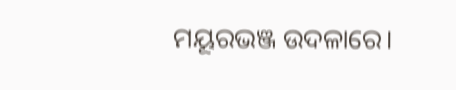ମୟୂରଭଞ୍ଜ ଉଦଳାରେ।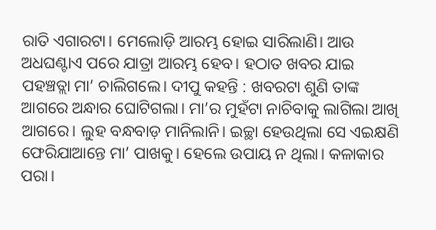ରାତି ଏଗାରଟା। ମେଲୋଡ଼ି ଆରମ୍ଭ ହୋଇ ସାରିଲାଣି। ଆଉ ଅଧଘଣ୍ଟାଏ ପରେ ଯାତ୍ରା ଆରମ୍ଭ ହେବ। ହଠାତ ଖବର ଯାଇ ପହଞ୍ଚତ୍ଲା ମା’ ଚାଲିଗଲେ। ଦୀପୁ କହନ୍ତି : ଖବରଟା ଶୁଣି ତାଙ୍କ ଆଗରେ ଅନ୍ଧାର ଘୋଟିଗଲା। ମା’ର ମୁହଁଟା ନାଚିବାକୁ ଲାଗିଲା ଆଖି ଆଗରେ। ଲୁହ ବନ୍ଧବାଡ଼ ମାନିଲାନି। ଇଚ୍ଛା ହେଉଥିଲା ସେ ଏଇକ୍ଷଣି ଫେରିଯାଆନ୍ତେ ମା’ ପାଖକୁ। ହେଲେ ଉପାୟ ନ ଥିଲା। କଳାକାର ପରା।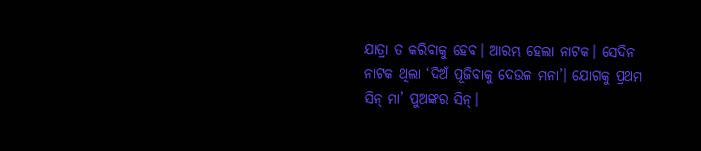ଯାତ୍ରା ତ କରିବାକୁ ହେବ। ଆରମ୍ଭ ହେଲା ନାଟକ। ସେଦିନ ନାଟକ ଥିଲା ‘ଦିଅଁ ପୂଜିବାକୁ ଦେଉଳ ମନା’। ଯୋଗକୁ ପ୍ରଥମ ସିନ୍‌ ମା’ ପୁଅଙ୍କର ସିନ୍‌।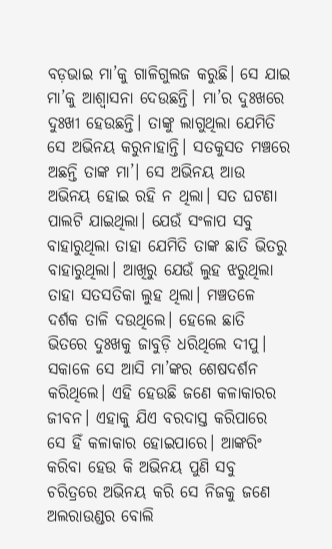ବଡ଼ଭାଇ ମା’କୁ ଗାଳିଗୁଲଜ କରୁଛି। ସେ ଯାଇ ମା’କୁ ଆଶ୍ୱାସନା ଦେଉଛନ୍ତି। ମା’ର ଦୁଃଖରେ ଦୁଃଖୀ ହେଉଛନ୍ତି। ତାଙ୍କୁ ଲାଗୁଥିଲା ଯେମିତି ସେ ଅଭିନୟ କରୁନାହାନ୍ତି। ସତକୁସତ ମଞ୍ଚରେ ଅଛନ୍ତି ତାଙ୍କ ମା’। ସେ ଅଭିନୟ ଆଉ ଅଭିନୟ ହୋଇ ରହି ନ ଥିଲା। ସତ ଘଟଣା ପାଲଟି ଯାଇଥିଲା। ଯେଉଁ ସଂଳାପ ସବୁ ବାହାରୁଥିଲା ତାହା ଯେମିତି ତାଙ୍କ ଛାତି ଭିତରୁ ବାହାରୁଥିଲା। ଆଖିରୁ ଯେଉଁ ଲୁହ ଝରୁଥିଲା ତାହା ସତସତିକା ଲୁହ ଥିଲା। ମଞ୍ଚତଳେ ଦର୍ଶକ ତାଳି ଦଉଥିଲେ। ହେଲେ ଛାତି ଭିତରେ ଦୁଃଖକୁ ଜାବୁଡ଼ି ଧରିଥିଲେ ଦୀପୁ। ସକାଳେ ସେ ଆସି ମା’ଙ୍କର ଶେଷଦର୍ଶନ କରିଥିଲେ। ଏହି ହେଉଛି ଜଣେ କଳାକାରର ଜୀବନ। ଏହାକୁ ଯିଏ ବରଦାସ୍ତ କରିପାରେ ସେ ହିଁ କଳାକାର ହୋଇପାରେ। ଆଙ୍କରିଂ କରିବା ହେଉ କି ଅଭିନୟ ପୁଣି ସବୁ ଚରିତ୍ରରେ ଅଭିନୟ କରି ସେ ନିଜକୁ ଜଣେ ଅଲରାଉଣ୍ଡର ବୋଲି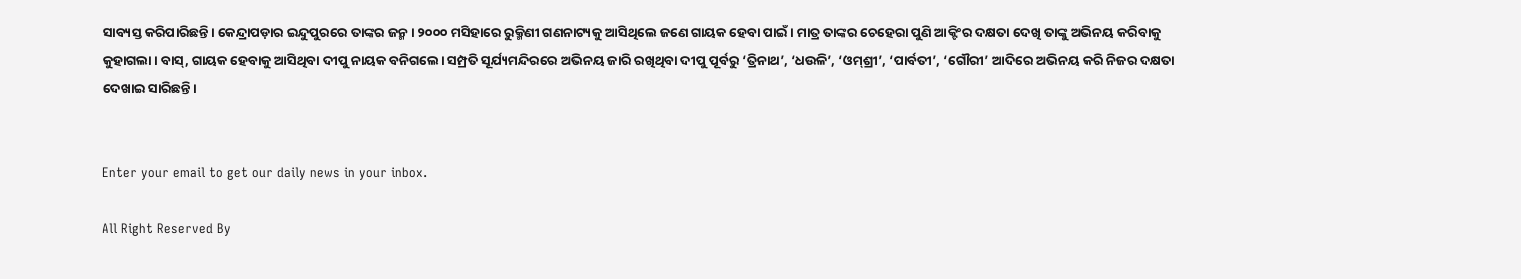ସାବ୍ୟସ୍ତ କରିପାରିଛନ୍ତି। କେନ୍ଦ୍ରାପଡ଼ାର ଇନ୍ଦୁପୁରରେ ତାଙ୍କର ଜନ୍ମ। ୨୦୦୦ ମସିହାରେ ରୁକ୍ମିଣୀ ଗଣନାଟ୍ୟକୁ ଆସିଥିଲେ ଜଣେ ଗାୟକ ହେବା ପାଇଁ। ମାତ୍ର ତାଙ୍କର ଚେହେରା ପୁଣି ଆକ୍ଟିଂର ଦକ୍ଷତା ଦେଖି ତାଙ୍କୁ ଅଭିନୟ କରିବାକୁ କୁହାଗଲା। ବାସ୍‌, ଗାୟକ ହେବାକୁ ଆସିଥିବା ଦୀପୁ ନାୟକ ବନିଗଲେ। ସମ୍ପ୍ରତି ସୂର୍ଯ୍ୟମନ୍ଦିରରେ ଅଭିନୟ ଜାରି ରଖିଥିବା ଦୀପୁ ପୂର୍ବରୁ ‘ତ୍ରିନାଥ’, ‘ଧଉଳି’, ‘ଓମ୍‌ଶ୍ରୀ’, ‘ପାର୍ବତୀ’, ‘ଗୌରୀ’ ଆଦିରେ ଅଭିନୟ କରି ନିଜର ଦକ୍ଷତା ଦେଖାଇ ସାରିଛନ୍ତି।


Enter your email to get our daily news in your inbox.

All Right Reserved By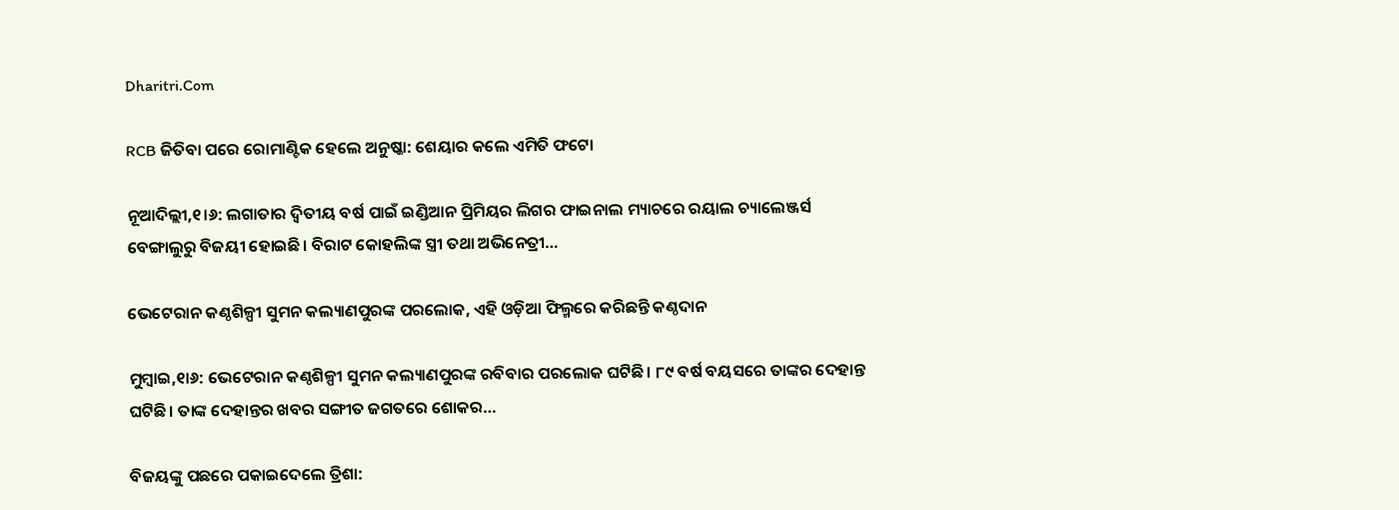Dharitri.Com

RCB ଜିତିବା ପରେ ରୋମାଣ୍ଟିକ ହେଲେ ଅନୁଷ୍କା: ଶେୟାର କଲେ ଏମିତି ଫଟୋ

ନୂଆଦିଲ୍ଲୀ,୧।୬: ଲଗାତାର ଦ୍ୱିତୀୟ ବର୍ଷ ପାଇଁ ଇଣ୍ଡିଆନ ପ୍ରିମିୟର ଲିଗର ଫାଇନାଲ ମ୍ୟାଚରେ ରୟାଲ ଚ୍ୟାଲେଞ୍ଜର୍ସ ବେଙ୍ଗାଲୁରୁ ବିଜୟୀ ହୋଇଛି। ବିରାଟ କୋହଲିଙ୍କ ସ୍ତ୍ରୀ ତଥା ଅଭିନେତ୍ରୀ…

ଭେଟେରାନ କଣ୍ଠଶିଳ୍ପୀ ସୁମନ କଲ୍ୟାଣପୁରଙ୍କ ପରଲୋକ, ଏହି ଓଡ଼ିଆ ଫିଲ୍ମରେ କରିଛନ୍ତି କଣ୍ଠଦାନ

ମୁମ୍ବାଇ,୧ା୬: ଭେଟେରାନ କଣ୍ଠଶିଳ୍ପୀ ସୁମନ କଲ୍ୟାଣପୁରଙ୍କ ରବିବାର ପରଲୋକ ଘଟିଛି। ୮୯ ବର୍ଷ ବୟସରେ ତାଙ୍କର ଦେହାନ୍ତ ଘଟିଛି। ତାଙ୍କ ଦେହାନ୍ତର ଖବର ସଙ୍ଗୀତ ଜଗତରେ ଶୋକର…

ବିଜୟଙ୍କୁ ପଛରେ ପକାଇଦେଲେ ତ୍ରିଶା: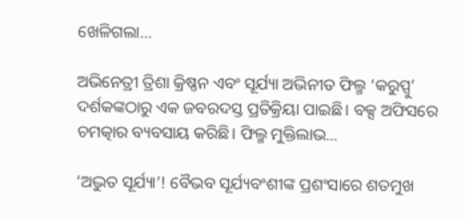ଖେଳିଗଲା…

ଅଭିନେତ୍ରୀ ତ୍ରିଶା କ୍ରିଷ୍ଣନ ଏବଂ ସୂର୍ଯ୍ୟା ଅଭିନୀତ ଫିଲ୍ମ ‘କରୁପ୍ପୁ’ ଦର୍ଶକଙ୍କଠାରୁ ଏକ ଜବରଦସ୍ତ ପ୍ରତିକ୍ରିୟା ପାଇଛି। ବକ୍ସ ଅଫିସରେ ଚମତ୍କାର ବ୍ୟବସାୟ କରିଛି। ଫିଲ୍ମ ମୁକ୍ତିଲାଭ…

‘ଅଦ୍ଭୁତ ସୂର୍ଯ୍ୟା’! ବୈଭବ ସୂର୍ଯ୍ୟବଂଶୀଙ୍କ ପ୍ରଶଂସାରେ ଶତମୁଖ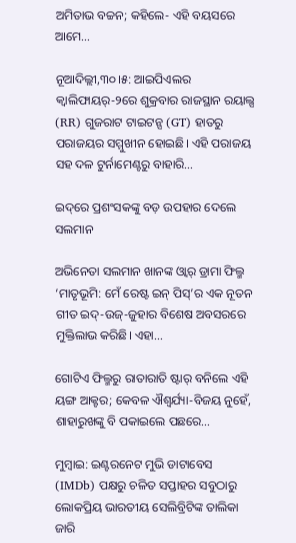ଅମିତାଭ ବଚ୍ଚନ; କହିଲେ- ଏହି ବୟସରେ ଆମେ…

ନୂଆଦିଲ୍ଲୀ,୩୦।୫: ଆଇପିଏଲର କ୍ୱାଲିଫାୟର୍‌-୨ରେ ଶୁକ୍ରବାର ରାଜସ୍ଥାନ ରୟାଲ୍ସ (RR) ଗୁଜରାଟ ଟାଇଟନ୍ସ (GT) ହାତରୁ ପରାଜୟର ସମ୍ମୁଖୀନ ହୋଇଛି। ଏହି ପରାଜୟ ସହ ଦଳ ଟୁର୍ନାମେଣ୍ଟରୁ ବାହାରି…

ଇଦ୍‌ରେ ପ୍ରଶଂସକଙ୍କୁ ବଡ଼ ଉପହାର ଦେଲେ ସଲମାନ

ଅଭିନେତା ସଲମାନ ଖାନଙ୍କ ଓ୍ବାର୍‌ ଡ୍ରାମା ଫିଲ୍ମ ‘ମାତୃଭୂମି: ମେଁ ରେଷ୍ଟ ଇନ୍‌ ପିସ୍‌’ର ଏକ ନୂତନ ଗୀତ ଇଦ୍‌-ଉଜ୍‌-ଜୁହାର ବିଶେଷ ଅବସରରେ ମୁକ୍ତିଲାଭ କରିଛି। ଏହା…

ଗୋଟିଏ ଫିଲ୍ମରୁ ରାତାରାତି ଷ୍ଟାର୍‌ ବନିଲେ ଏହି ୟଙ୍ଗ ଆକ୍ଟର; କେବଳ ଐଶ୍ୱର୍ଯ୍ୟା-ବିଜୟ ନୁହେଁ, ଶାହାରୁଖଙ୍କୁ ବି ପକାଇଲେ ପଛରେ…

ମୁମ୍ବାଇ: ଇଣ୍ଟରନେଟ ମୁଭି ଡାଟାବେସ (IMDb) ପକ୍ଷରୁ ଚଳିତ ସପ୍ତାହର ସବୁଠାରୁ ଲୋକପ୍ରିୟ ଭାରତୀୟ ସେଲିବ୍ରିଟିଙ୍କ ତାଲିକା ଜାରି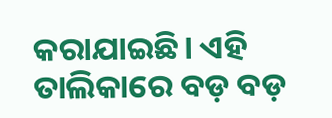କରାଯାଇଛି। ଏହି ତାଲିକାରେ ବଡ଼ ବଡ଼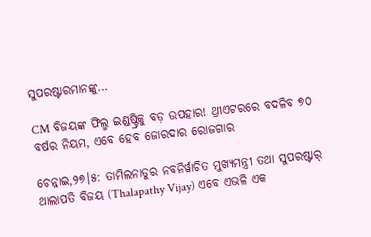ସୁପରଷ୍ଟାରମାନଙ୍କୁ…

CM ବିଜୟଙ୍କ ଫିଲ୍ମ ଇଣ୍ଡଷ୍ଟ୍ରିକୁ ବଡ଼ ଉପହାର! ଥ୍ରୀଏଟରରେ ବଦଳିବ ୭୦ ବର୍ଷର ନିୟମ, ଏବେ ହେବ ଜୋରଦାର ରୋଜଗାର

ଚେନ୍ନାଇ,୨୭।୫: ତାମିଲନାଡୁର ନବନିର୍ୱାଚିତ ମୁଖ୍ୟମନ୍ତ୍ରୀ ତଥା ସୁପରଷ୍ଟାର୍‌ ଥାଲାପତି ବିଜୟ (Thalapathy Vijay) ଏବେ ଏଭଳି ଏକ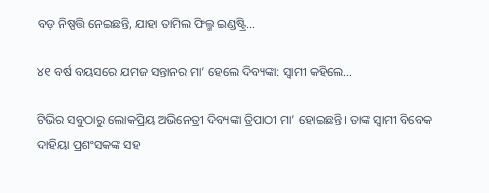ବଡ଼ ନିଷ୍ପତ୍ତି ନେଇଛନ୍ତି, ଯାହା ତାମିଲ ଫିଲ୍ମ ଇଣ୍ଡଷ୍ଟ୍ରି…

୪୧ ବର୍ଷ ବୟସରେ ଯମଜ ସନ୍ତାନର ମା’ ହେଲେ ଦିବ୍ୟଙ୍କା: ସ୍ବାମୀ କହିଲେ…

ଟିଭିର ସବୁଠାରୁ ଲୋକପ୍ରିୟ ଅଭିନେତ୍ରୀ ଦିବ୍ୟଙ୍କା ତ୍ରିପାଠୀ ମା’ ହୋଇଛନ୍ତି। ତାଙ୍କ ସ୍ବାମୀ ବିବେକ ଦାହିୟା ପ୍ରଶଂସକଙ୍କ ସହ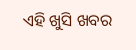ଏହି ଖୁସି ଖବର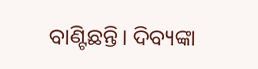ବାଣ୍ଟିଛନ୍ତି। ଦିବ୍ୟଙ୍କା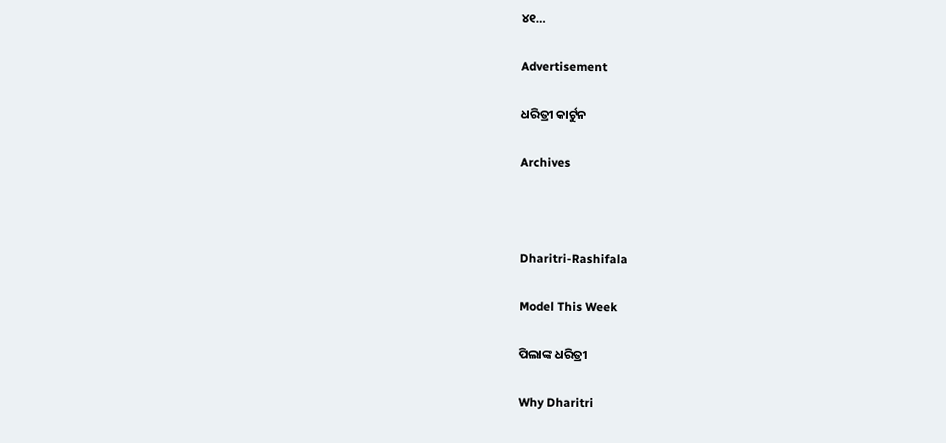୪୧…

Advertisement

ଧରିତ୍ରୀ କାର୍ଟୁନ

Archives



Dharitri-Rashifala

Model This Week

ପିଲାଙ୍କ ଧରିତ୍ରୀ

Why Dharitri